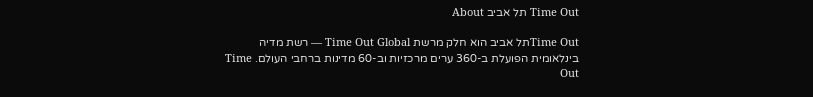Time Out תל אביב About

Time Outתל אביב הוא חלק מרשת Time Out Global — רשת מדיה בינלאומית הפועלת ב-360 ערים מרכזיות וב-60 מדינות ברחבי העולם. Time Out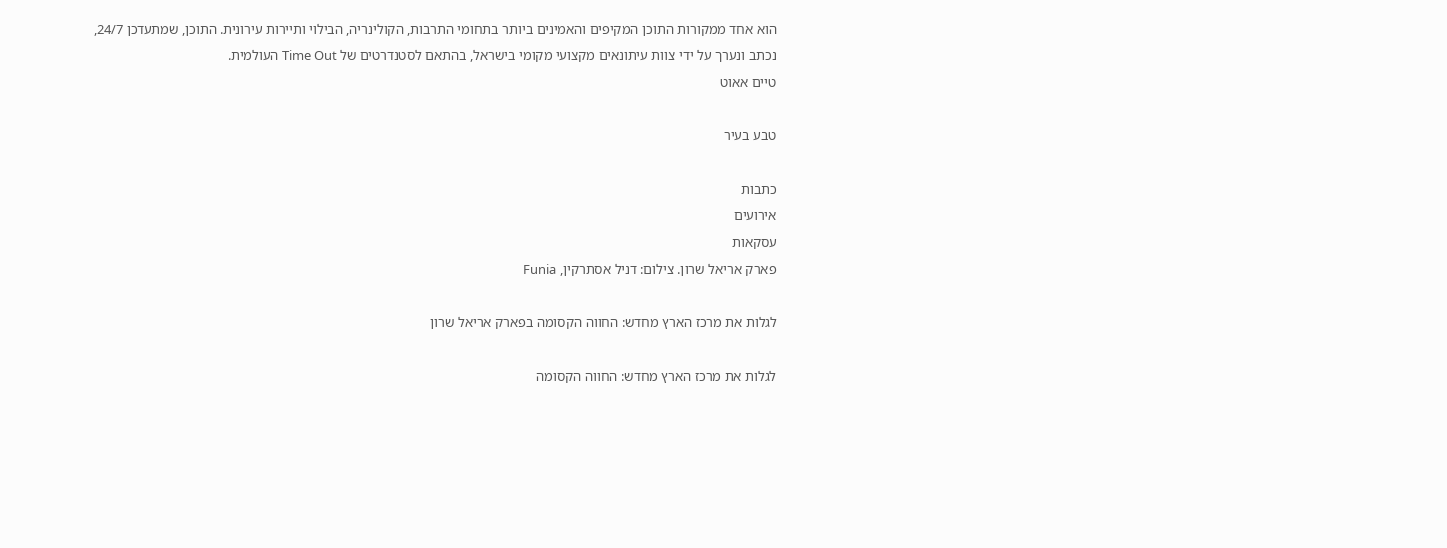הוא אחד ממקורות התוכן המקיפים והאמינים ביותר בתחומי התרבות, הקולינריה, הבילוי ותיירות עירונית. התוכן, שמתעדכן 24/7, נכתב ונערך על ידי צוות עיתונאים מקצועי מקומי בישראל, בהתאם לסטנדרטים של Time Out העולמית.
טיים אאוט

טבע בעיר

כתבות
אירועים
עסקאות
פארק אריאל שרון. צילום: דניל אסתרקין, Funia

לגלות את מרכז הארץ מחדש: החווה הקסומה בפארק אריאל שרון

לגלות את מרכז הארץ מחדש: החווה הקסומה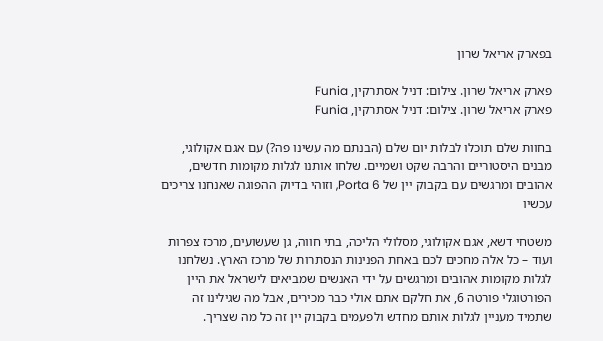בפארק אריאל שרון

פארק אריאל שרון. צילום: דניל אסתרקין, Funia
פארק אריאל שרון. צילום: דניל אסתרקין, Funia

בחוות שלם תוכלו לבלות יום שלם (הבנתם מה עשינו פה?) עם אגם אקולוגי, מבנים היסטוריים והרבה שקט ושמיים. שלחו אותנו לגלות מקומות חדשים, אהובים ומרגשים עם בקבוק יין של Porta 6, וזוהי בדיוק ההפוגה שאנחנו צריכים עכשיו

משטחי דשא, אגם אקולוגי, מסלולי הליכה, בתי חווה, גן שעשועים, מרכז צפרות ועוד – כל אלה מחכים לכם באחת הפנינות הנסתרות של מרכז הארץ. נשלחנו לגלות מקומות אהובים ומרגשים על ידי האנשים שמביאים לישראל את היין הפורטוגלי פורטה 6, את חלקם אתם אולי כבר מכירים, אבל מה שגילינו זה שתמיד מעניין לגלות אותם מחדש ולפעמים בקבוק יין זה כל מה שצריך.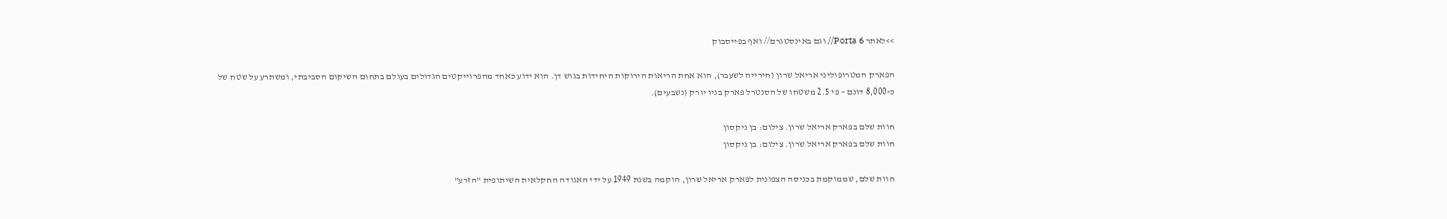>>לאתר Porta 6// וגם באינסטגרם// ואף בפייסבוק

הפארק המטרופוליני אריאל שרון (חירייה לשעבר), הוא אחת הריאות הירוקות היחידות בגוש דן. הוא ידוע כאחד מהפרוייקטים הגדולים בעולם בתחום השיקום הסביבתי, ומשתרע על שטח של כ-8,000 דונם – פי 2.5 משטחו של הסנטרל פארק בניו יורק (נשבעים).

חוות שלם בפארק אריאל שרון. צילום: בן ניקסון
חוות שלם בפארק אריאל שרון. צילום: בן ניקסון

חוות שלם, שממוקמת בכניסה הצפונית לפארק אריאל שרון, הוקמה בשנת 1949 על ידי האגודה החקלאית השיתופית "הזרע"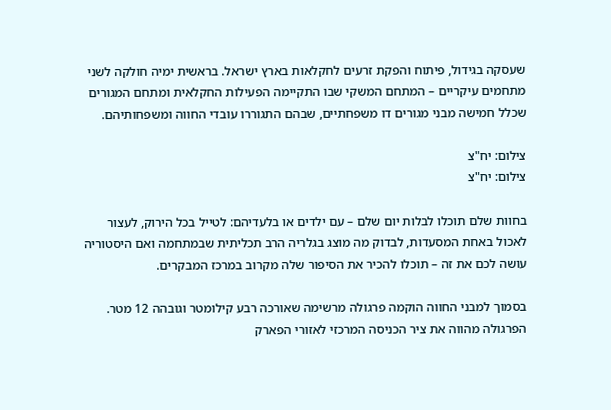שעסקה בגידול, פיתוח והפקת זרעים לחקלאות בארץ ישראל. בראשית ימיה חולקה לשני מתחמים עיקריים – המתחם המשקי שבו התקיימה הפעילות החקלאית ומתחם המגורים שכלל חמישה מבני מגורים דו משפחתיים, שבהם התגוררו עובדי החווה ומשפחותיהם.

צילום: יח"צ
צילום: יח"צ

בחוות שלם תוכלו לבלות יום שלם – עם ילדים או בלעדיהם: לטייל בכל הירוק, לעצור לאכול באחת המסעדות, לבדוק מה מוצג בגלריה הרב תכליתית שבמתחמה ואם היסטוריה עושה לכם את זה – תוכלו להכיר את הסיפור שלה מקרוב במרכז המבקרים.

בסמוך למבני החווה הוקמה פרגולה מרשימה שאורכה רבע קילומטר וגובהה 12 מטר. הפרגולה מהווה את ציר הכניסה המרכזי לאזורי הפארק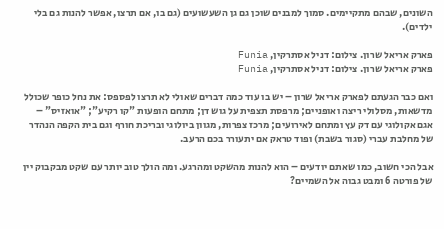השונים, שבהם מתקיימים. סמוך למבנים שוכן גם גן השעשועים (גם בו, אם תרצו, אפשר להנות גם בלי ילדים).

פארק אריאל שרון. צילום: דניל אסתרקין, Funia
פארק אריאל שרון. צילום: דניל אסתרקין, Funia

ואם כבר הגעתם לפארק אריאל שרון – יש בו עוד כמה דברים שאולי לא תרצו לפספס: את נחל כופר שכולל מדשאות, מסלולי ריצה ואופניים; מרפסת תצפית על גוש דן; מתחם הופעות "קו רקיע"; "אואזיס" – אגם אקולוגי עם דק עץ ומתחם לאירועים; מרכז צפרות, מגוון ביולוגי ובריכת חורף וגם בית הקפה הנהדר של מחלבת עברי (סגור בשבת) ופוד טראק אם יתעורר בכם הרעב.

אבל הכי חשוב, כמו שאתם יודעים – הוא להנות מהשקט ומהרגע. ומה הולך טוב יותר עם שקט מבקבוק יין של פורטה 6 ומבט גבוה אל השמיים?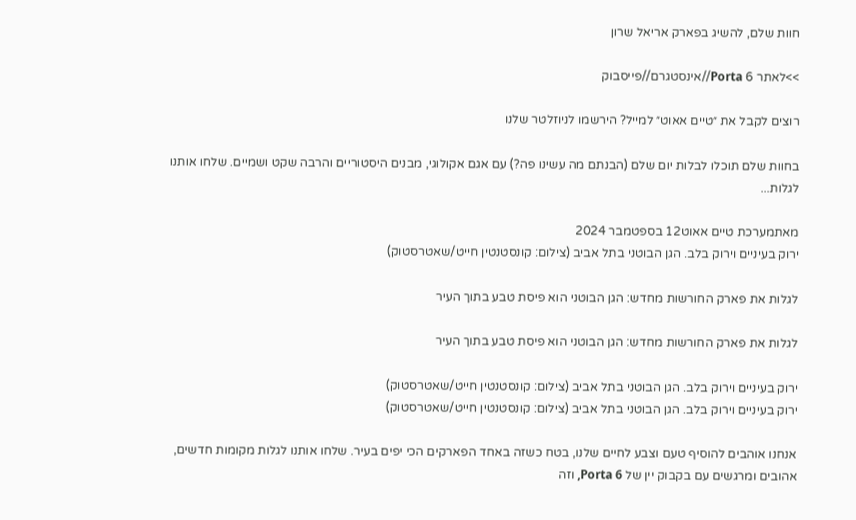חוות שלם, להשיג בפארק אריאל שרון

>>לאתר Porta 6//אינסטגרם//פייסבוק

רוצים לקבל את ״טיים אאוט״ למייל? הירשמו לניוזלטר שלנו

בחוות שלם תוכלו לבלות יום שלם (הבנתם מה עשינו פה?) עם אגם אקולוגי, מבנים היסטוריים והרבה שקט ושמיים. שלחו אותנו לגלות...

מאתמערכת טיים אאוט12 בספטמבר 2024
ירוק בעיניים וירוק בלב. הגן הבוטני בתל אביב (צילום: קונסטנטין חייט/שאטרסטוק)

לגלות את פארק החורשות מחדש: הגן הבוטני הוא פיסת טבע בתוך העיר

לגלות את פארק החורשות מחדש: הגן הבוטני הוא פיסת טבע בתוך העיר

ירוק בעיניים וירוק בלב. הגן הבוטני בתל אביב (צילום: קונסטנטין חייט/שאטרסטוק)
ירוק בעיניים וירוק בלב. הגן הבוטני בתל אביב (צילום: קונסטנטין חייט/שאטרסטוק)

אנחנו אוהבים להוסיף טעם וצבע לחיים שלנו, בטח כשזה באחד הפארקים הכי יפים בעיר. שלחו אותנו לגלות מקומות חדשים, אהובים ומרגשים עם בקבוק יין של Porta 6, וזה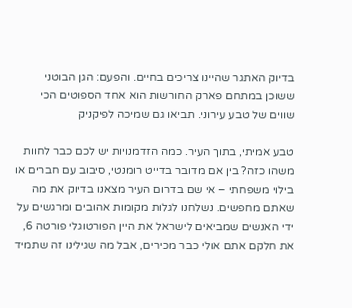בדיוק האתגר שהיינו צריכים בחיים. והפעם: הגן הבוטני ששוכן במתחם פארק החורשות הוא אחד הספוטים הכי שווים של טבע עירוני. תביאו גם שמיכה לפיקניק

טבע אמיתי, בתוך העיר. כמה הזדמנויות יש לכם כבר לחוות משהו כזה? בין אם מדובר בדייט רומנטי, סיבוב עם חברים או בילוי משפחתי – אי שם בדרום העיר מצאנו בדיוק את מה שאתם מחפשים. נשלחנו לגלות מקומות אהובים ומרגשים על ידי האנשים שמביאים לישראל את היין הפורטוגלי פורטה 6, את חלקם אתם אולי כבר מכירים, אבל מה שגילינו זה שתמיד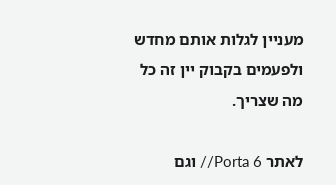מעניין לגלות אותם מחדש ולפעמים בקבוק יין זה כל מה שצריך.

לאתר Porta 6// וגם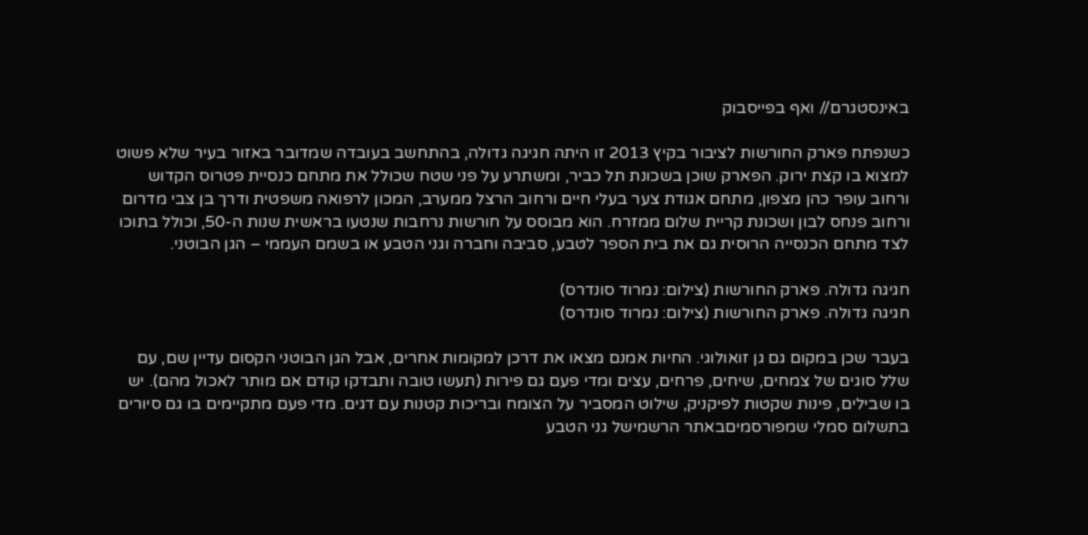באינסטגרם// ואף בפייסבוק

כשנפתח פארק החורשות לציבור בקיץ 2013 זו היתה חגיגה גדולה, בהתחשב בעובדה שמדובר באזור בעיר שלא פשוט למצוא בו קצת ירוק. הפארק שוכן בשכונת תל כביר, ומשתרע על פני שטח שכולל את מתחם כנסיית פטרוס הקדוש ורחוב עופר כהן מצפון, מתחם אגודת צער בעלי חיים ורחוב הרצל ממערב, המכון לרפואה משפטית ודרך בן צבי מדרום ורחוב פנחס לבון ושכונת קריית שלום ממזרח. הוא מבוסס על חורשות נרחבות שנטעו בראשית שנות ה-50, וכולל בתוכו לצד מתחם הכנסייה הרוסית גם את בית הספר לטבע, סביבה וחברה וגני הטבע או בשמם העממי – הגן הבוטני.

חגיגה גדולה. פארק החורשות (צילום: נמרוד סונדרס)
חגיגה גדולה. פארק החורשות (צילום: נמרוד סונדרס)

בעבר שכן במקום גם גן זואולוגי. החיות אמנם מצאו את דרכן למקומות אחרים, אבל הגן הבוטני הקסום עדיין שם, עם שלל סוגים של צמחים, שיחים, פרחים, עצים ומדי פעם גם פירות (תעשו טובה ותבדקו קודם אם מותר לאכול מהם). יש בו שבילים, פינות שקטות לפיקניק, שילוט המסביר על הצומח ובריכות קטנות עם דגים. מדי פעם מתקיימים בו גם סיורים בתשלום סמלי שמפורסמיםבאתר הרשמישל גני הטבע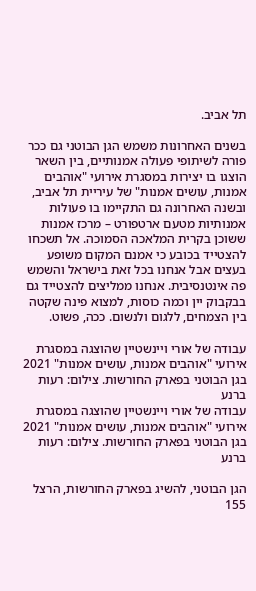תל אביב.

בשנים האחרונות משמש הגן הבוטני גם ככר פורה לשיתופי פעולה אמנותיים, בין השאר הוצגו בו יצירות במסגרת אירועי "אוהבים אמנות, עושים אמנות" של עיריית תל אביב, ובשנה האחרונה גם התקיימו בו פעולות אמנותיות מטעם ארטפורט – מרכז אמנות ששוכן בקרית המלאכה הסמוכה. אל תשכחו להצטייד בכובע כי אמנם המקום משופע בעצים אבל אנחנו בכל זאת בישראל והשמש פה אינטנסיבית. אנחנו ממליצים להצטייד גם בבקבוק יין וכמה כוסות, למצוא פינה שקטה בין הצמחים, ללגום ולנשום. ככה, פשוט.

עבודה של אורי ויינשטיין שהוצגה במסגרת אירועי "אוהבים אמנות, עושים אמנות" 2021 בגן הבוטני בפארק החורשות. צילום: רעות ברנע
עבודה של אורי ויינשטיין שהוצגה במסגרת אירועי "אוהבים אמנות, עושים אמנות" 2021 בגן הבוטני בפארק החורשות. צילום: רעות ברנע

הגן הבוטני, להשיג בפארק החורשות, הרצל 155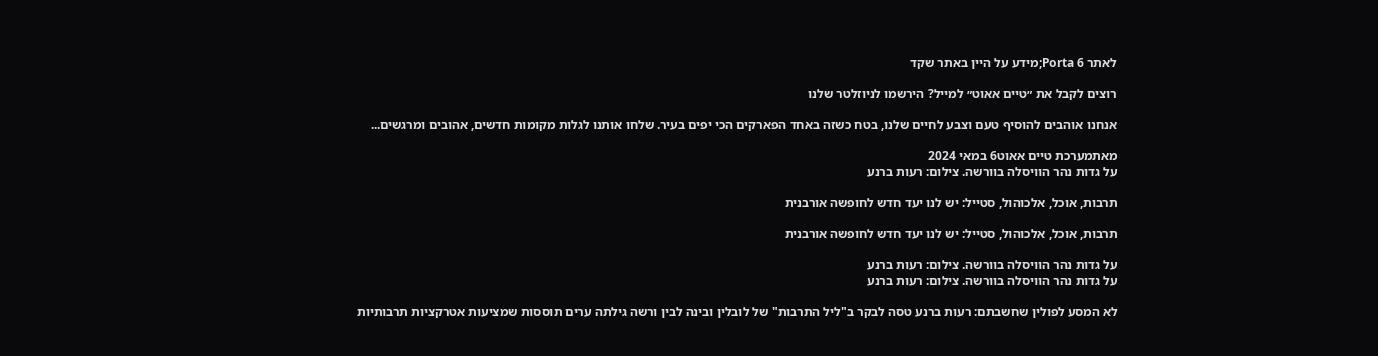לאתר Porta 6;מידע על היין באתר שקד

רוצים לקבל את ״טיים אאוט״ למייל? הירשמו לניוזלטר שלנו

אנחנו אוהבים להוסיף טעם וצבע לחיים שלנו, בטח כשזה באחד הפארקים הכי יפים בעיר. שלחו אותנו לגלות מקומות חדשים, אהובים ומרגשים...

מאתמערכת טיים אאוט6 במאי 2024
על גדות נהר הוויסלה בוורשה. צילום: רעות ברנע

תרבות, אוכל, אלכוהול, סטייל: יש לנו יעד חדש לחופשה אורבנית

תרבות, אוכל, אלכוהול, סטייל: יש לנו יעד חדש לחופשה אורבנית

על גדות נהר הוויסלה בוורשה. צילום: רעות ברנע
על גדות נהר הוויסלה בוורשה. צילום: רעות ברנע

לא המסע לפולין שחשבתם: רעות ברנע טסה לבקר ב"ליל התרבות" של לובלין ובינה לבין ורשה גילתה ערים תוססות שמציעות אטרקציות תרבותיות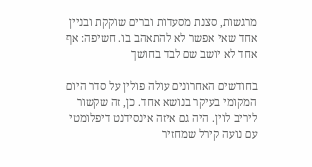מרגשות, סצנת מסעדות וברים שוקקת ובניין אחד שאי אפשר לא להתאהב בו. חשיפה: אף אחד לא יושב שם לבד בחושך

בחודשים האחרונים עולה פולין על סדר היום המקומי בעיקר בנושא אחד. כן, זה שקשור ליריב לוין. היה גם איזה אינסידנט דיפלומטי עם נועה קירל שמחזיר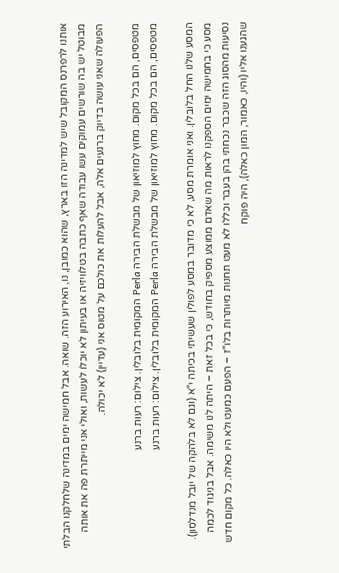אותנו לרפרנס המקובל שיש למדינה הזו בארץ, שהוא כמובן, נו, האירוע הזה. שואה. אבל חמישה ימים במדינה שלחלקנו הבלתי מבוטל יש בה שורשים עמוקים עשו עבודה שאף כתבה בטלוויזיה או בעיתון לא יוכלו לעשות, ואולי אני מייתרת פה את אותה הפעולה שאני עושה בדיוק ברגעים אלה, אבל להעלות את כולכם על מטוס אני (עדיין) לא יכולה.

מטפסים, הם בכל מקום. מחוץ למוזיאון של מבשלת הבירה Perla המקומית בלובלין. צילום: רעות ברנע
מטפסים, הם בכל מקום. מחוץ למוזיאון של מבשלת הבירה Perla המקומית בלובלין. צילום: רעות ברנע

המסע שלנו החל בלובלין. ואני אומרת מסע, לא כי מדובר במסע לפולין שעשיתי בכיתה י"א (וגם לא בלהקה של יובל מנדלסון). מסע כי בחמישה ימים הספקנו לראות מה שאדם ממוצע מספיק בחודש, כי בכל זאת – היתה לנו משימה. אבל בניגוד לכמה נסיעות מהסוג הזה שכבר נכחתי בהן בעבר וכללו לא מעט תחנות מיותרות בלו"ז – הפעם כמעט ולא היו כאלה. כל מקום חדש שהגענו אליו (והיו, כאמור, המון כאלה), היה פוקח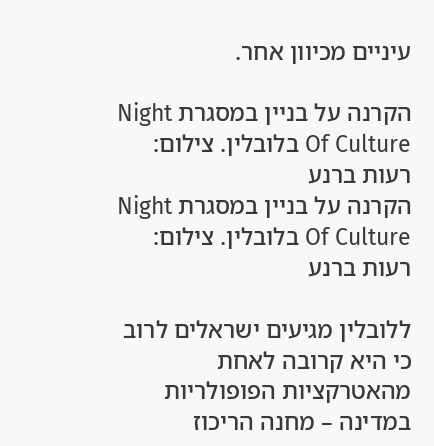עיניים מכיוון אחר.

הקרנה על בניין במסגרת Night Of Culture בלובלין. צילום: רעות ברנע
הקרנה על בניין במסגרת Night Of Culture בלובלין. צילום: רעות ברנע

ללובלין מגיעים ישראלים לרוב כי היא קרובה לאחת מהאטרקציות הפופולריות במדינה – מחנה הריכוז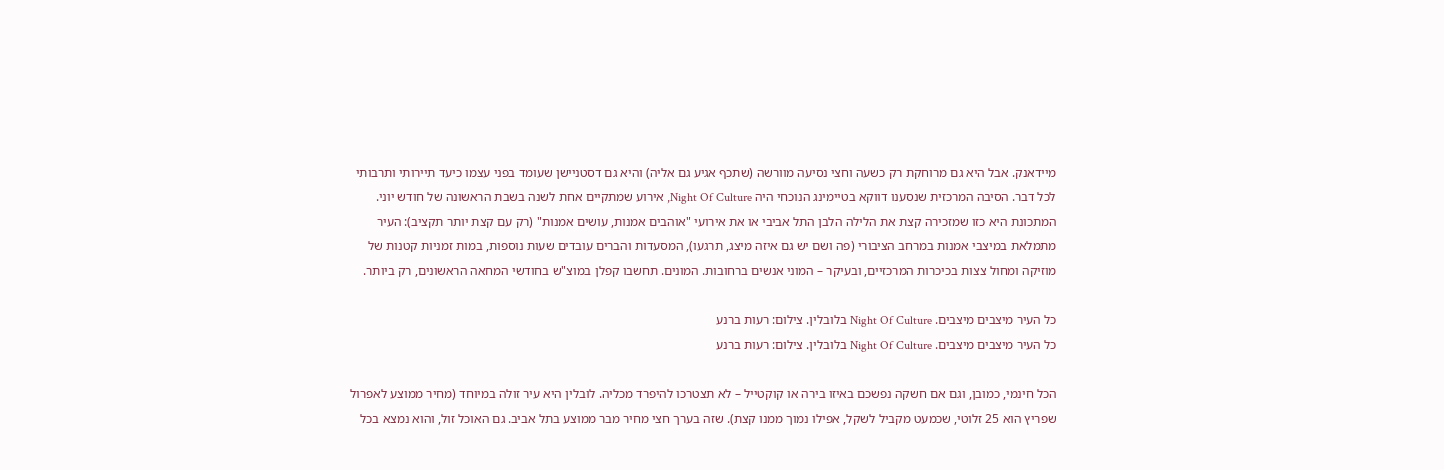מיידאנק. אבל היא גם מרוחקת רק כשעה וחצי נסיעה מוורשה (שתכף אגיע גם אליה) והיא גם דסטניישן שעומד בפני עצמו כיעד תיירותי ותרבותי לכל דבר. הסיבה המרכזית שנסענו דווקא בטיימינג הנוכחי היה Night Of Culture, אירוע שמתקיים אחת לשנה בשבת הראשונה של חודש יוני. המתכונת היא כזו שמזכירה קצת את הלילה הלבן התל אביבי או את אירועי "אוהבים אמנות, עושים אמנות" (רק עם קצת יותר תקציב): העיר מתמלאת במיצבי אמנות במרחב הציבורי (פה ושם יש גם איזה מיצג, תרגעו), המסעדות והברים עובדים שעות נוספות, במות זמניות קטנות של מוזיקה ומחול צצות בכיכרות המרכזיים, ובעיקר – המוני אנשים ברחובות. המונים. תחשבו קפלן במוצ"ש בחודשי המחאה הראשונים, רק ביותר.

כל העיר מיצבים מיצבים. Night Of Culture בלובלין. צילום: רעות ברנע
כל העיר מיצבים מיצבים. Night Of Culture בלובלין. צילום: רעות ברנע

הכל חינמי, כמובן, וגם אם חשקה נפשכם באיזו בירה או קוקטייל – לא תצטרכו להיפרד מכליה. לובלין היא עיר זולה במיוחד (מחיר ממוצע לאפרול שפריץ הוא 25 זלוטי, שכמעט מקביל לשקל, אפילו נמוך ממנו קצת). שזה בערך חצי מחיר מבר ממוצע בתל אביב. גם האוכל זול, והוא נמצא בכל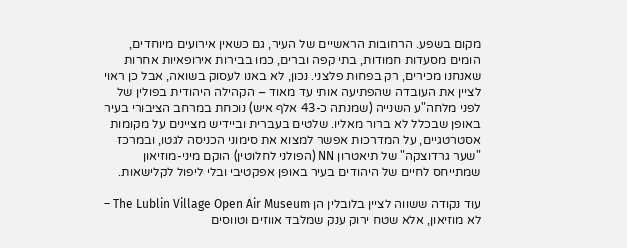מקום בשפע. הרחובות הראשיים של העיר, גם כשאין אירועים מיוחדים, הומים מסעדות חמודות, בתי קפה וברים, כמו בבירות אירופאיות אחרות שאנחנו מכירים, רק בפחות פלצני. נכון, לא באנו לעסוק בשואה, אבל כן ראוי לציין את העובדה שהפתיעה אותי עד מאוד – הקהילה היהודית בפולין של לפני מלחה"ע השנייה (שמנתה כ-43 אלף איש) נוכחת במרחב הציבורי בעיר באופן שבכלל לא ברור מאליו. שלטים בעברית וביידיש מציינים על מקומות אסטרטגיים, על המדרכות אפשר למצוא את סימוני הכניסה לגטו, ובמרכז "שער גרדוצקה" של תיאטרון NN (הפולני לחלוטין) הוקם מיני-מוזיאון שמתייחס לחיים של היהודים בעיר באופן אפקטיבי ובלי ליפול לקלישאות.

עוד נקודה ששווה לציין בלובלין הן The Lublin Village Open Air Museum – לא מוזיאון, אלא שטח ירוק ענק שמלבד אווזים וטווסים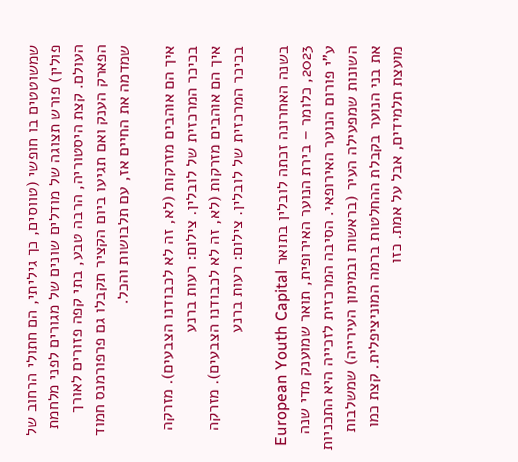שמשוטטים בו חופשי (טווסים, כך גיליתי, הם חתולי הרחוב של פולין) פורש תצוגה של מודלים שונים של מגורים לפני מלחמת העולם. קצת היסטוריה, הרבה טבע, בתי קפה פזורים לאורך הפארק הענק ואם תגיעו ביום הקציר תקבלו גם פרפורמנס חמוד שמדמה את החיים אז, עם תלבושות והכל.

איך הם אוהבים מזרקות (לא, זה לא לכבודנו הצבעים). מזרקה בכיכר המרכזית של לובלין. צילום: רעות ברנע
איך הם אוהבים מזרקות (לא, זה לא לכבודנו הצבעים). מזרקה בכיכר המרכזית של לובלין. צילום: רעות ברנע

בשנה האחרונה זכתה לובלין בתואר European Youth Capital 2023, כלומר – בירת הנוער האירופית, תואר שמוענק מדי שנה ע"י פורום הנוער האירופאי. הסיבה המרכזית לזכייה היא התכניות השונות שמפעילה העיר (בראשות ובמימון העירייה) שמשלבות את בני הנוער בקבלת ההחלטות ברמה המוניציפלית. קצת כמו מועצת תלמידים, אבל על אמת. כזו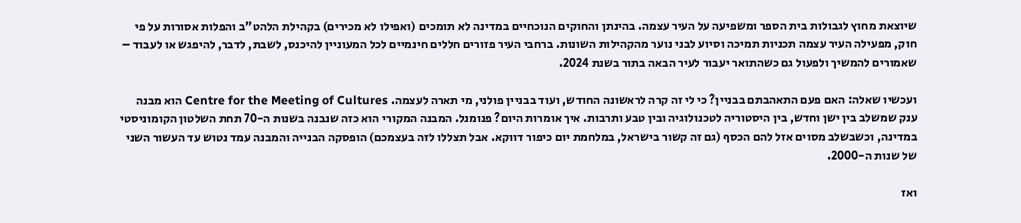שיוצאת מחוץ לגבולות בית הספר ומשפיעה על העיר עצמה. בהינתן והחוקים הנוכחיים במדינה לא תומכים (ואפילו לא מכירים) בקהילת הלהט"ב והפלות אסורות על פי חוק, מפעילה העיר עצמה תכניות תמיכה וסיוע לבני נוער מהקהילות השונות. ברחבי העיר פזורים חללים חינמיים לכל המעוניין להיכנס, לשבת, לדבר, להיפגש או לעבוד – שאמורים להמשיך ולפעול גם כשהתואר יעבור לעיר הבאה בתור בשנת 2024.

ועכשיו שאלה: האם פעם התאהבתם בבניין? כי לי זה קרה לראשונה החודש, ועוד בבניין פולני, מי תארה לעצמה. Centre for the Meeting of Cultures הוא מבנה ענק שמשלב בין ישן וחדש, בין היסטוריה לטכנולוגיה ובין טבע ותרבות. איך אומרות היום? פנומנל. המבנה המקורי הוא כזה שנבנה בשנות ה-70 תחת השלטון הקומוניסטי במדינה, וכשבשלב מסוים אזל להם הכסף (גם זה קשור בישראל, במלחמת יום כיפור דווקא. אבל תצללו לזה בעצמכם) הופסקה הבנייה והמבנה עמד נטוש עד העשור השני של שנות ה-2000.

ואז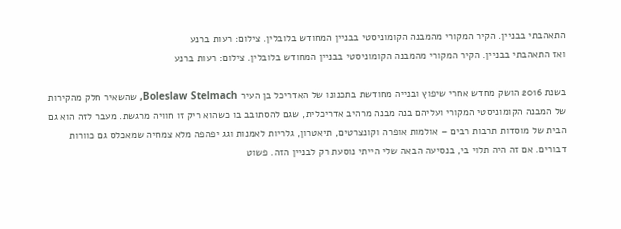התאהבתי בבניין. הקיר המקורי מהמבנה הקומוניסטי בבניין המחודש בלובלין. צילום: רעות ברנע
ואז התאהבתי בבניין. הקיר המקורי מהמבנה הקומוניסטי בבניין המחודש בלובלין. צילום: רעות ברנע

בשנת 2016 הושק מחדש אחרי שיפוץ ובנייה מחודשת בתכנונו של האדריכל בן העיר Boleslaw Stelmach, שהשאיר חלק מהקירות של המבנה הקומוניסטי המקורי ועליהם בנה מבנה מרהיב אדריכלית, שגם להסתובב בו כשהוא ריק זו חוויה מרגשת. מעבר לזה הוא גם הבית של מוסדות תרבות רבים – אולמות אופרה וקונצרטים, תיאטרון, גלריות לאמנות וגג יפהפה מלא צמחיה שמאכלס גם כוורות דבורים. אם זה היה תלוי בי, בנסיעה הבאה שלי הייתי נוסעת רק לבניין הזה. פשוט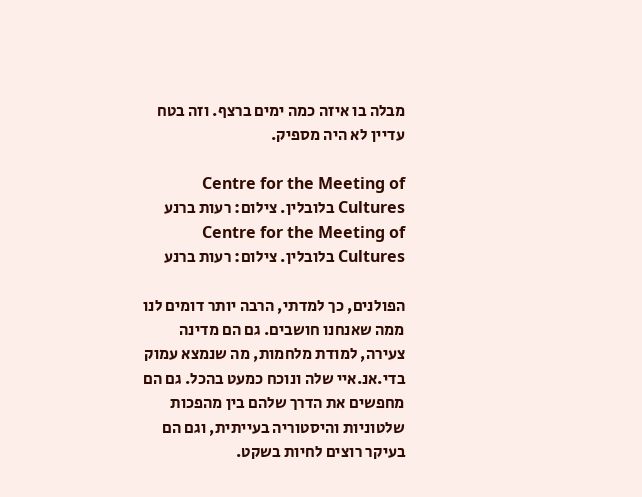מבלה בו איזה כמה ימים ברצף. וזה בטח עדיין לא היה מספיק.

Centre for the Meeting of Cultures בלובלין. צילום: רעות ברנע
Centre for the Meeting of Cultures בלובלין. צילום: רעות ברנע

הפולנים, כך למדתי, הרבה יותר דומים לנו ממה שאנחנו חושבים. גם הם מדינה צעירה, למודת מלחמות, מה שנמצא עמוק בדי.אנ.איי שלה ונוכח כמעט בהכל. גם הם מחפשים את הדרך שלהם בין מהפכות שלטוניות והיסטוריה בעייתית, וגם הם בעיקר רוצים לחיות בשקט.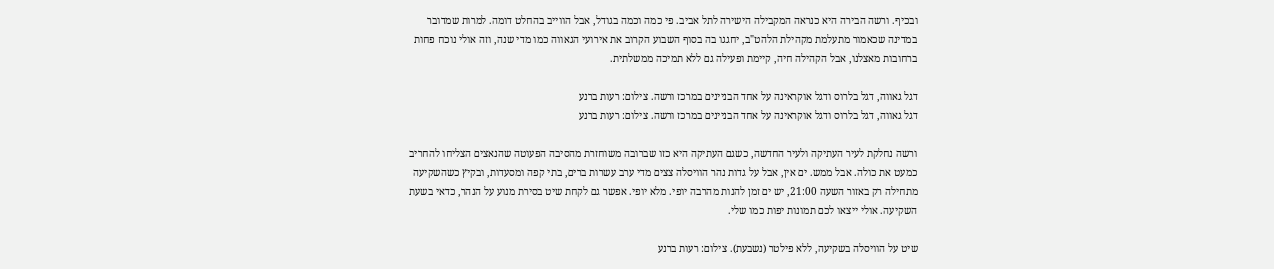ובכיף. ורשה הבירה היא כנראה המקבילה הישירה לתל אביב. פי כמה וכמה בגודל, אבל הווייב בהחלט דומה. למרות שמדובר במדינה שכאמור מתעלמת מקהילת הלהט"ב, יחגגו בה בסוף השבוע הקרוב את אירועי הגאווה כמו מדי שנה, וזה אולי נוכח פחות ברחובות מאצלנו, אבל הקהילה חיה, קיימת ופעילה גם ללא תמיכה ממשלתית.

דגל גאווה, דגל בלרוס ודגל אוקראינה על אחד הבניינים במרכז ורשה. צילום: רעות ברנע
דגל גאווה, דגל בלרוס ודגל אוקראינה על אחד הבניינים במרכז ורשה. צילום: רעות ברנע

ורשה נחלקת לעיר העתיקה ולעיר החדשה, כשגם העתיקה היא כזו שברובה משוחזרת מהסיבה הפעוטה שהנאצים הצליחו להחריב כמעט את כולה. אבל ממש. ים אין, אבל על גדות נהר הוויסלה צצים מדי ערב עשרות ברים, בתי קפה ומסעדות, ובקיץ כשהשקיעה מתחילה רק באזור השעה 21:00, יש ים זמן להנות מהרבה יופי. מלא יופי. אפשר גם לקחת שיט בסירת מנוע על הנהר, כדאי בשעת השקיעה. אולי ייצאו לכם תמונות יפות כמו שלי.

שיט על הוויסלה בשקיעה, ללא פילטר (נשבעת). צילום: רעות ברנע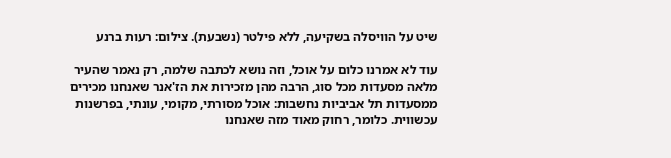שיט על הוויסלה בשקיעה, ללא פילטר (נשבעת). צילום: רעות ברנע

עוד לא אמרנו כלום על אוכל, וזה נושא לכתבה שלמה, רק נאמר שהעיר מלאה מסעדות מכל סוג, הרבה מהן מזכירות את הז'אנר שאנחנו מכירים ממסעדות תל אביביות נחשבות: אוכל מסורתי, מקומי, עונתי, בפרשנות עכשווית. כלומר, רחוק מאוד מזה שאנחנו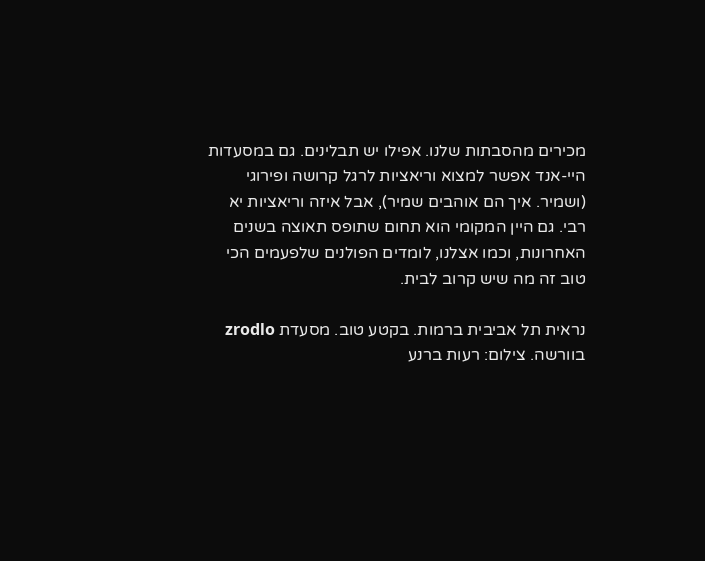מכירים מהסבתות שלנו. אפילו יש תבלינים. גם במסעדות היי-אנד אפשר למצוא וריאציות לרגל קרושה ופירוגי (ושמיר. איך הם אוהבים שמיר), אבל איזה וריאציות יא רבי. גם היין המקומי הוא תחום שתופס תאוצה בשנים האחרונות, וכמו אצלנו, לומדים הפולנים שלפעמים הכי טוב זה מה שיש קרוב לבית.

נראית תל אביבית ברמות. בקטע טוב. מסעדת zrodlo בוורשה. צילום: רעות ברנע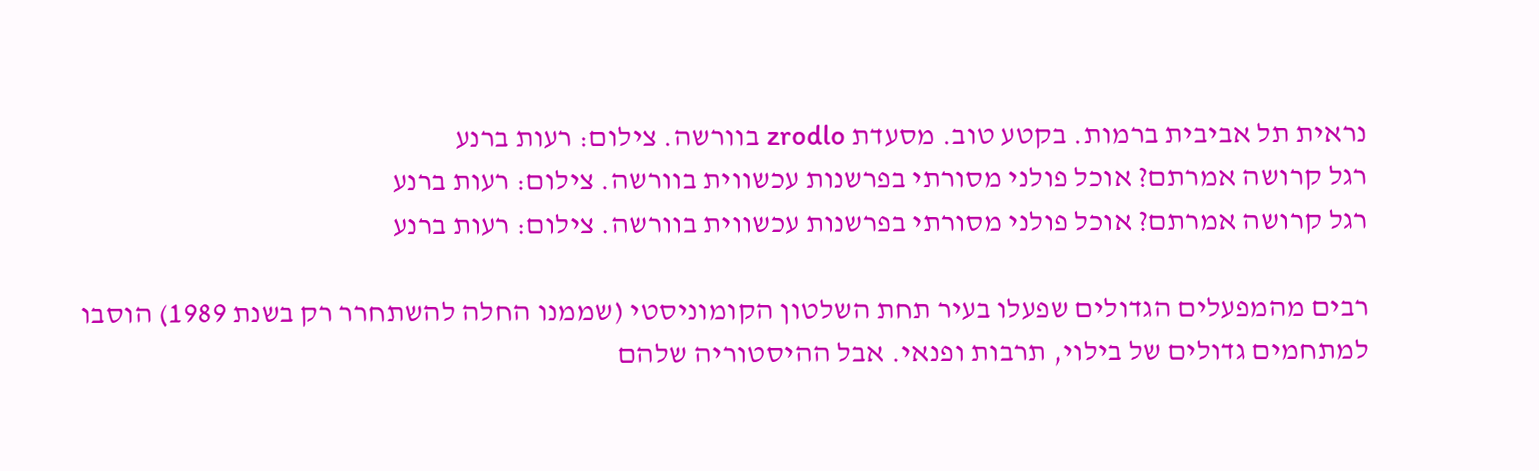נראית תל אביבית ברמות. בקטע טוב. מסעדת zrodlo בוורשה. צילום: רעות ברנע
רגל קרושה אמרתם? אוכל פולני מסורתי בפרשנות עכשווית בוורשה. צילום: רעות ברנע
רגל קרושה אמרתם? אוכל פולני מסורתי בפרשנות עכשווית בוורשה. צילום: רעות ברנע

רבים מהמפעלים הגדולים שפעלו בעיר תחת השלטון הקומוניסטי (שממנו החלה להשתחרר רק בשנת 1989) הוסבו למתחמים גדולים של בילוי, תרבות ופנאי. אבל ההיסטוריה שלהם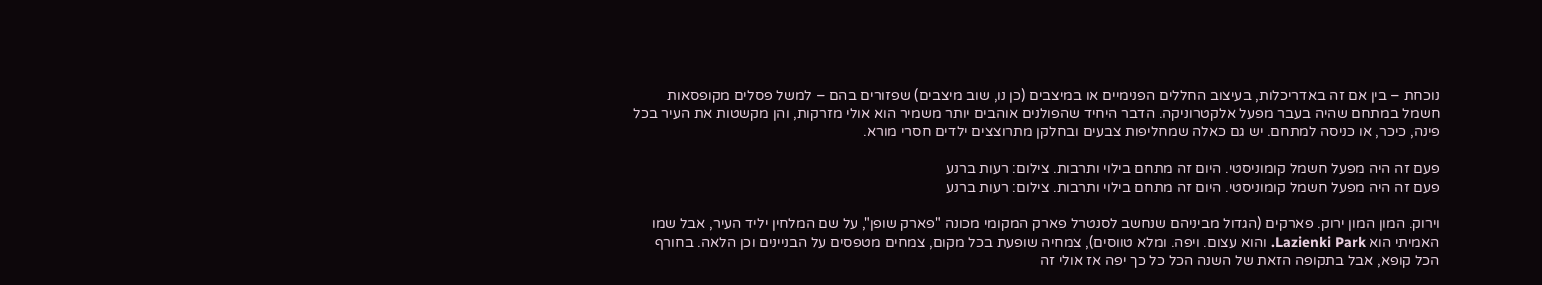נוכחת – בין אם זה באדריכלות, בעיצוב החללים הפנימיים או במיצבים (כן נו, שוב מיצבים) שפזורים בהם – למשל פסלים מקופסאות חשמל במתחם שהיה בעבר מפעל אלקטרוניקה. הדבר היחיד שהפולנים אוהבים יותר משמיר הוא אולי מזרקות, והן מקשטות את העיר בכל פינה, כיכר, או כניסה למתחם. יש גם כאלה שמחליפות צבעים ובחלקן מתרוצצים ילדים חסרי מורא.

פעם זה היה מפעל חשמל קומוניסטי. היום זה מתחם בילוי ותרבות. צילום: רעות ברנע
פעם זה היה מפעל חשמל קומוניסטי. היום זה מתחם בילוי ותרבות. צילום: רעות ברנע

וירוק. המון המון ירוק. פארקים (הגדול מביניהם שנחשב לסנטרל פארק המקומי מכונה "פארק שופן", על שם המלחין יליד העיר, אבל שמו האמיתי הוא Lazienki Park. והוא עצום. ויפה. ומלא טווסים), צמחיה שופעת בכל מקום, צמחים מטפסים על הבניינים וכן הלאה. בחורף הכל קופא, אבל בתקופה הזאת של השנה הכל כל כך יפה אז אולי זה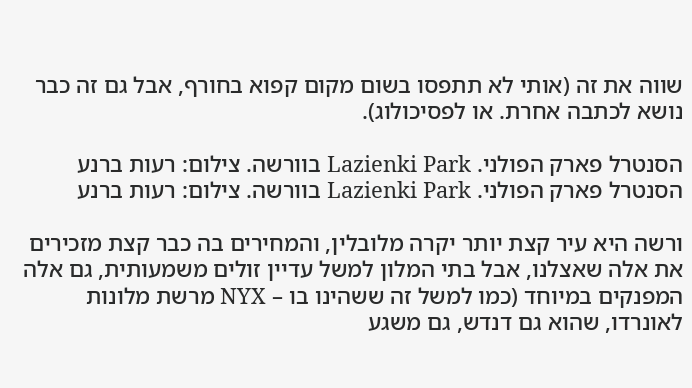שווה את זה (אותי לא תתפסו בשום מקום קפוא בחורף, אבל גם זה כבר נושא לכתבה אחרת. או לפסיכולוג).

הסנטרל פארק הפולני. Lazienki Park בוורשה. צילום: רעות ברנע
הסנטרל פארק הפולני. Lazienki Park בוורשה. צילום: רעות ברנע

ורשה היא עיר קצת יותר יקרה מלובלין, והמחירים בה כבר קצת מזכירים את אלה שאצלנו, אבל בתי המלון למשל עדיין זולים משמעותית, גם אלה המפנקים במיוחד (כמו למשל זה ששהינו בו – NYX מרשת מלונות לאונרדו, שהוא גם דנדש, גם משגע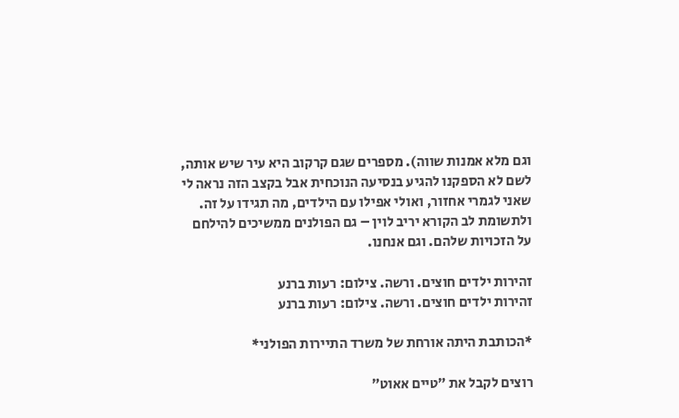וגם מלא אמנות שווה). מספרים שגם קרקוב היא עיר שיש אותה, לשם לא הספקנו להגיע בנסיעה הנוכחית אבל בקצב הזה נראה לי שאני לגמרי אחזור, ואולי אפילו עם הילדים, מה תגידו על זה. ולתשומת לב הקורא יריב לוין – גם הפולנים ממשיכים להילחם על הזכויות שלהם. וגם אנחנו.

זהירות ילדים חוצים. ורשה. צילום: רעות ברנע
זהירות ילדים חוצים. ורשה. צילום: רעות ברנע

*הכותבת היתה אורחת של משרד התיירות הפולני*

רוצים לקבל את ״טיים אאוט״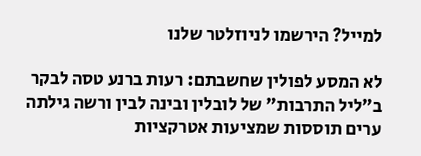למייל? הירשמו לניוזלטר שלנו

לא המסע לפולין שחשבתם: רעות ברנע טסה לבקר ב"ליל התרבות" של לובלין ובינה לבין ורשה גילתה ערים תוססות שמציעות אטרקציות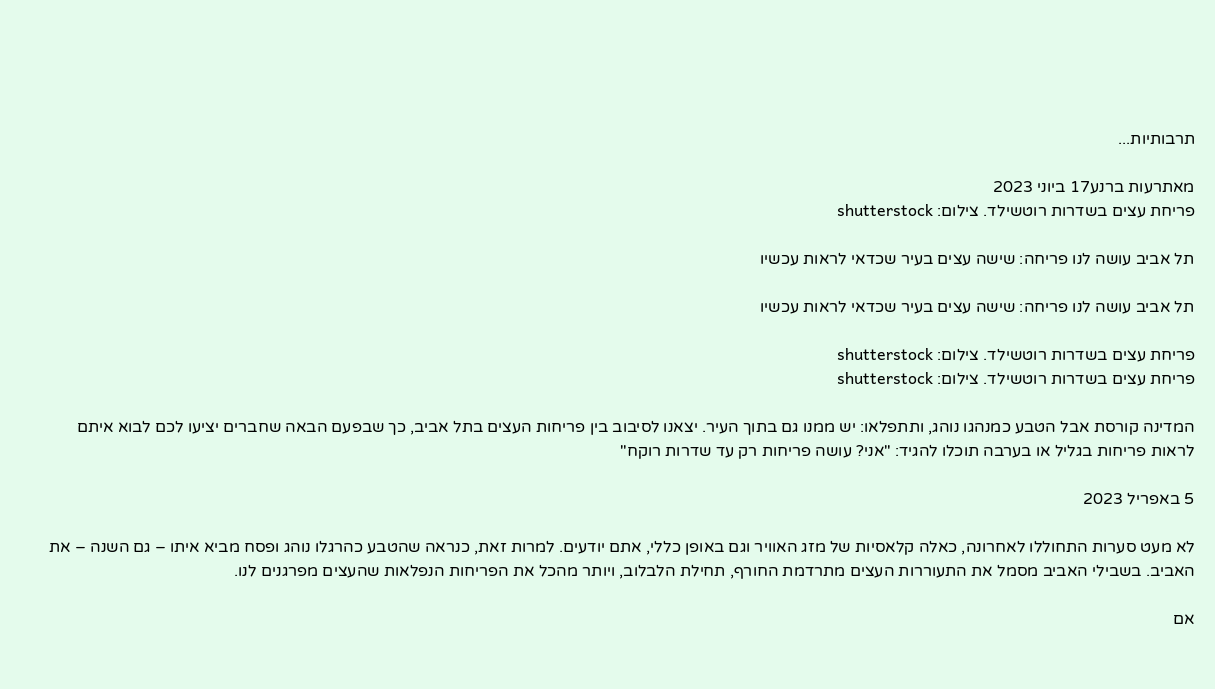תרבותיות...

מאתרעות ברנע17 ביוני 2023
פריחת עצים בשדרות רוטשילד. צילום: shutterstock

תל אביב עושה לנו פריחה: שישה עצים בעיר שכדאי לראות עכשיו

תל אביב עושה לנו פריחה: שישה עצים בעיר שכדאי לראות עכשיו

פריחת עצים בשדרות רוטשילד. צילום: shutterstock
פריחת עצים בשדרות רוטשילד. צילום: shutterstock

המדינה קורסת אבל הטבע כמנהגו נוהג, ותתפלאו: יש ממנו גם בתוך העיר. יצאנו לסיבוב בין פריחות העצים בתל אביב, כך שבפעם הבאה שחברים יציעו לכם לבוא איתם לראות פריחות בגליל או בערבה תוכלו להגיד: "אני? עושה פריחות רק עד שדרות רוקח"

5 באפריל 2023

לא מעט סערות התחוללו לאחרונה, כאלה קלאסיות של מזג האוויר וגם באופן כללי, אתם יודעים. למרות זאת, כנראה שהטבע כהרגלו נוהג ופסח מביא איתו – גם השנה – את האביב. בשבילי האביב מסמל את התעוררות העצים מתרדמת החורף, תחילת הלבלוב, ויותר מהכל את הפריחות הנפלאות שהעצים מפרגנים לנו.

אם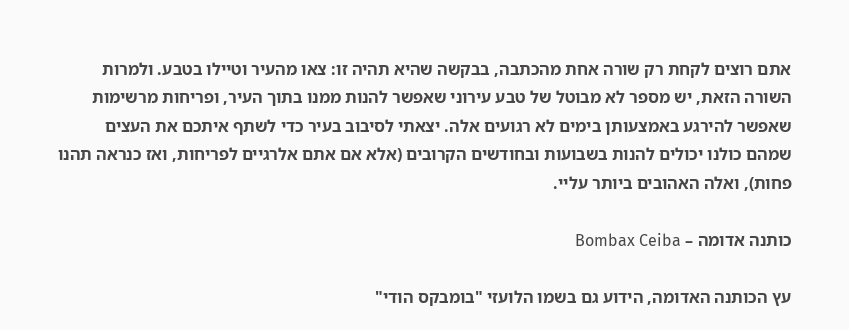אתם רוצים לקחת רק שורה אחת מהכתבה, בבקשה שהיא תהיה זו: צאו מהעיר וטיילו בטבע. ולמרות השורה הזאת, יש מספר לא מבוטל של טבע עירוני שאפשר להנות ממנו בתוך העיר, ופריחות מרשימות שאפשר להירגע באמצעותן בימים לא רגועים אלה. יצאתי לסיבוב בעיר כדי לשתף איתכם את העצים שמהם כולנו יכולים להנות בשבועות ובחודשים הקרובים (אלא אם אתם אלרגיים לפריחות, ואז כנראה תהנו פחות), ואלה האהובים ביותר עליי.

כותנה אדומה – Bombax Ceiba

עץ הכותנה האדומה, הידוע גם בשמו הלועזי "בומבקס הודי"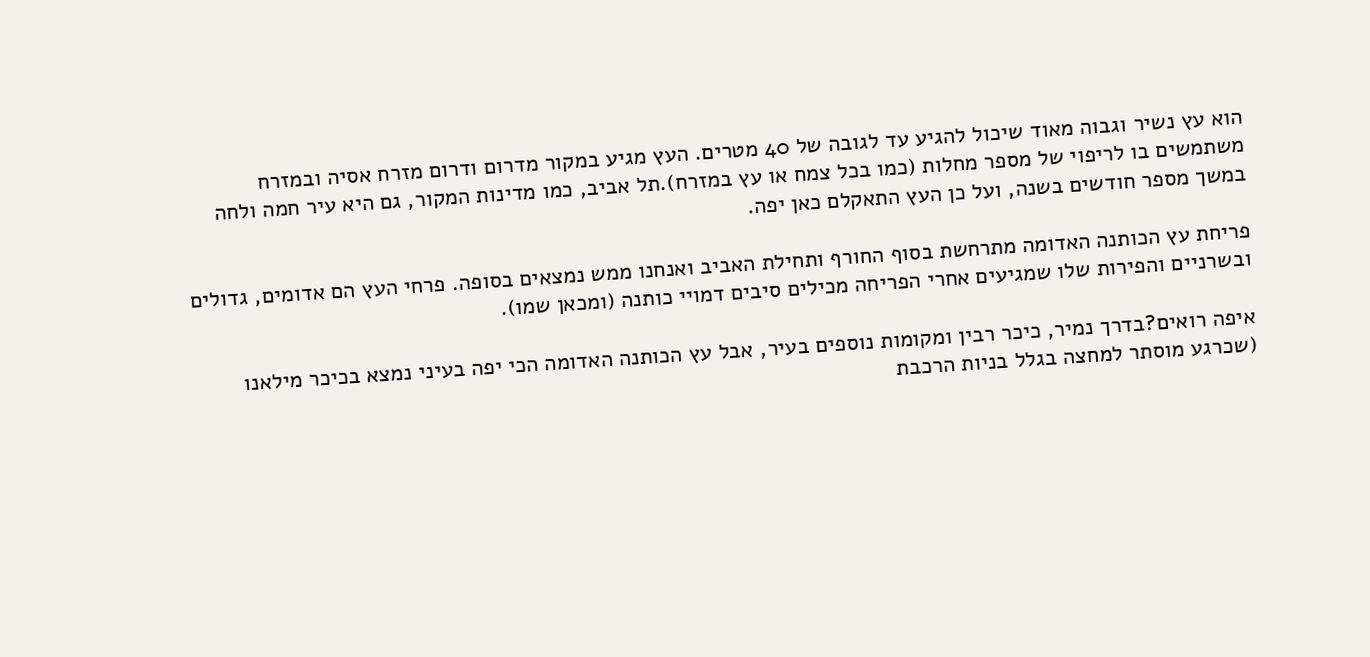הוא עץ נשיר וגבוה מאוד שיכול להגיע עד לגובה של 40 מטרים. העץ מגיע במקור מדרום ודרום מזרח אסיה ובמזרח משתמשים בו לריפוי של מספר מחלות (כמו בכל צמח או עץ במזרח).תל אביב, כמו מדינות המקור, גם היא עיר חמה ולחה במשך מספר חודשים בשנה, ועל כן העץ התאקלם כאן יפה.

פריחת עץ הכותנה האדומה מתרחשת בסוף החורף ותחילת האביב ואנחנו ממש נמצאים בסופה. פרחי העץ הם אדומים, גדולים ובשרניים והפירות שלו שמגיעים אחרי הפריחה מכילים סיבים דמויי כותנה (ומכאן שמו).

איפה רואים?בדרך נמיר, כיכר רבין ומקומות נוספים בעיר, אבל עץ הכותנה האדומה הכי יפה בעיני נמצא בכיכר מילאנו (שכרגע מוסתר למחצה בגלל בניות הרכבת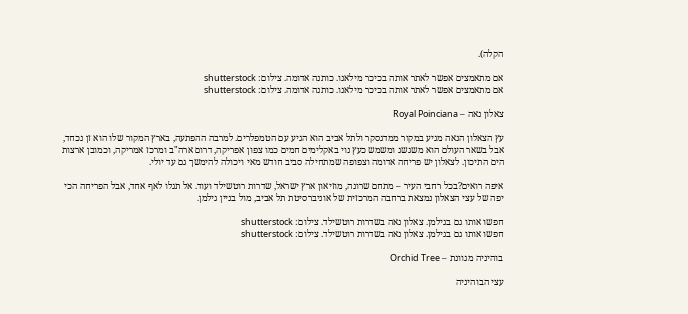הקלה).

אם מתאמצים אפשר לאתר אותה בכיכר מילאנו. כותנה אדומה. צילום: shutterstock
אם מתאמצים אפשר לאתר אותה בכיכר מילאנו. כותנה אדומה. צילום: shutterstock

צאלון נאה – Royal Poinciana

עץ הצאלון הנאה מגיע במקור ממדגסקר ולתל אביב הוא הגיע עם הטמפלרים. למרבה ההפתעה, בארץ המקור שלו הוא זן נכחד, אבל בשאר העולם הוא משגשג ומשמש כעץ נוי באקלימים חמים כמו צפון אפריקה, דרום ארה"ב ומרכז אמריקה, וכמובן ארצות הים התיכון. לצאלון יש פריחה אדומה וצפופה שמתחילה סביב חודש מאי ויכולה להימשך גם עד יולי.

איפה רואים?בכל רחבי העיר – מתחם שרונה, מוזיאון ארץ ישראל, שדרות רוטשילד ועוד. אל תגלו לאף אחד, אבל הפריחה הכי יפה של עצי הצאלון נמצאת ברחבה המרכזית של אוניברסיטת תל אביב, מול בניין גילמן.

חפשו אותו גם בגילמן. צאלון נאה בשדרות רוטשילד. צילום: shutterstock
חפשו אותו גם בגילמן. צאלון נאה בשדרות רוטשילד. צילום: shutterstock

בוהיניה מגוונת – Orchid Tree

עצי הבוהיניה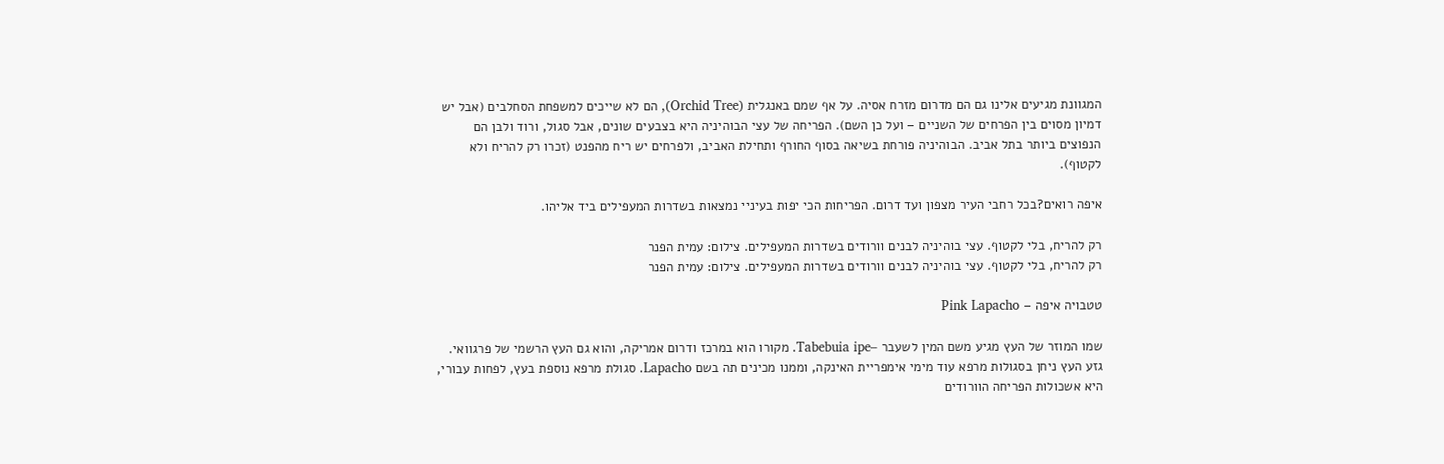המגוונת מגיעים אלינו גם הם מדרום מזרח אסיה. על אף שמם באנגלית (Orchid Tree), הם לא שייכים למשפחת הסחלבים (אבל יש דמיון מסוים בין הפרחים של השניים – ועל כן השם). הפריחה של עצי הבוהיניה היא בצבעים שונים, אבל סגול, ורוד ולבן הם הנפוצים ביותר בתל אביב. הבוהיניה פורחת בשיאה בסוף החורף ותחילת האביב, ולפרחים יש ריח מהפנט (זכרו רק להריח ולא לקטוף).

איפה רואים?בכל רחבי העיר מצפון ועד דרום. הפריחות הכי יפות בעיניי נמצאות בשדרות המעפילים ביד אליהו.

רק להריח, בלי לקטוף. עצי בוהיניה לבנים וורודים בשדרות המעפילים. צילום: עמית הפנר
רק להריח, בלי לקטוף. עצי בוהיניה לבנים וורודים בשדרות המעפילים. צילום: עמית הפנר

טטבויה איפה – Pink Lapacho

שמו המוזר של העץ מגיע משם המין לשעבר –Tabebuia ipe. מקורו הוא במרכז ודרום אמריקה, והוא גם העץ הרשמי של פרגוואי. גזע העץ ניחן בסגולות מרפא עוד מימי אימפריית האינקה, וממנו מכינים תה בשם Lapacho. סגולת מרפא נוספת בעץ, לפחות עבורי, היא אשכולות הפריחה הוורודים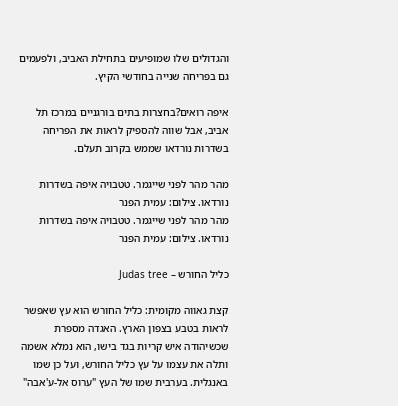והגדולים שלו שמופיעים בתחילת האביב, ולפעמים גם בפריחה שנייה בחודשי הקיץ.

איפה רואים?בחצרות בתים בורגניים במרכז תל אביב, אבל שווה להספיק לראות את הפריחה בשדרות נורדאו שממש בקרוב תעלם.

מהר מהר לפני שייגמר. טטבויה איפה בשדרות נורדאו. צילום: עמית הפנר
מהר מהר לפני שייגמר. טטבויה איפה בשדרות נורדאו. צילום: עמית הפנר

כליל החורש – Judas tree

קצת גאווה מקומית: כליל החורש הוא עץ שאפשר לראות בטבע בצפון הארץ. האגדה מספרת שכשיהודה איש קריות בגד בישו, הוא נמלא אשמה ותלה את עצמו על עץ כליל החורש, ועל כן שמו באנגלית. בערבית שמו של העץ "ערוס אל-ע'אבה"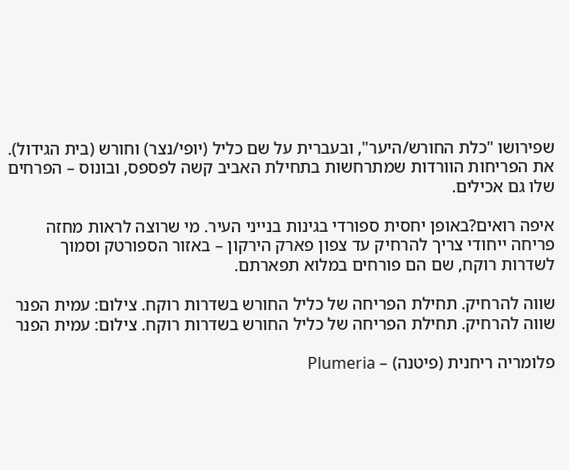שפירושו "כלת החורש/היער", ובעברית על שם כליל (יופי/נצר) וחורש (בית הגידול). את הפריחות הוורדות שמתרחשות בתחילת האביב קשה לפספס, ובונוס – הפרחים שלו גם אכילים.

איפה רואים?באופן יחסית ספורדי בגינות בנייני העיר. מי שרוצה לראות מחזה פריחה ייחודי צריך להרחיק עד צפון פארק הירקון – באזור הספורטק וסמוך לשדרות רוקח, שם הם פורחים במלוא תפארתם.

שווה להרחיק. תחילת הפריחה של כליל החורש בשדרות רוקח. צילום: עמית הפנר
שווה להרחיק. תחילת הפריחה של כליל החורש בשדרות רוקח. צילום: עמית הפנר

פלומריה ריחנית (פיטנה) – Plumeria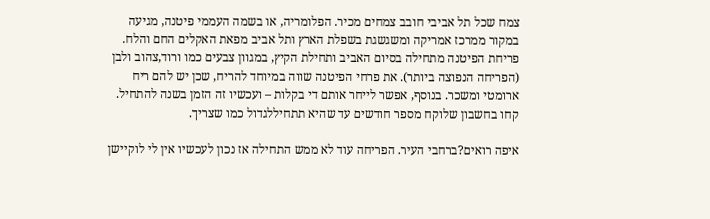צמח שכל תל אביבי חובב צמחים מכיר. הפלומריה, או בשמה העממי פיטנה, מגיעה במקור ממרכז אמריקה ומשגשגת בשפלת הארץ ותל אביב מפאת האקלים החם והלח. פריחת הפיטנה מתחילה בסיום האביב ותחילת הקיץ, במגוון צבעים כמו ורוד,צהוב ולבן (הפריחה הנפוצה ביותר). את פרחי הפיטנה שווה במיוחד להריח, שכן יש להם ריח ארומטי ומשכר. בנוסף, אפשר לייחר אותם די בקלות – ועכשיו זה הזמן בשנה להתחיל. קחו בחשבון שלוקח מספר חודשים עד שהיא תתחיללגדול כמו שצריך.

איפה רואים?ברחבי העיר. הפריחה עוד לא ממש התחילה אז נכון לעכשיו אין לי לוקיישן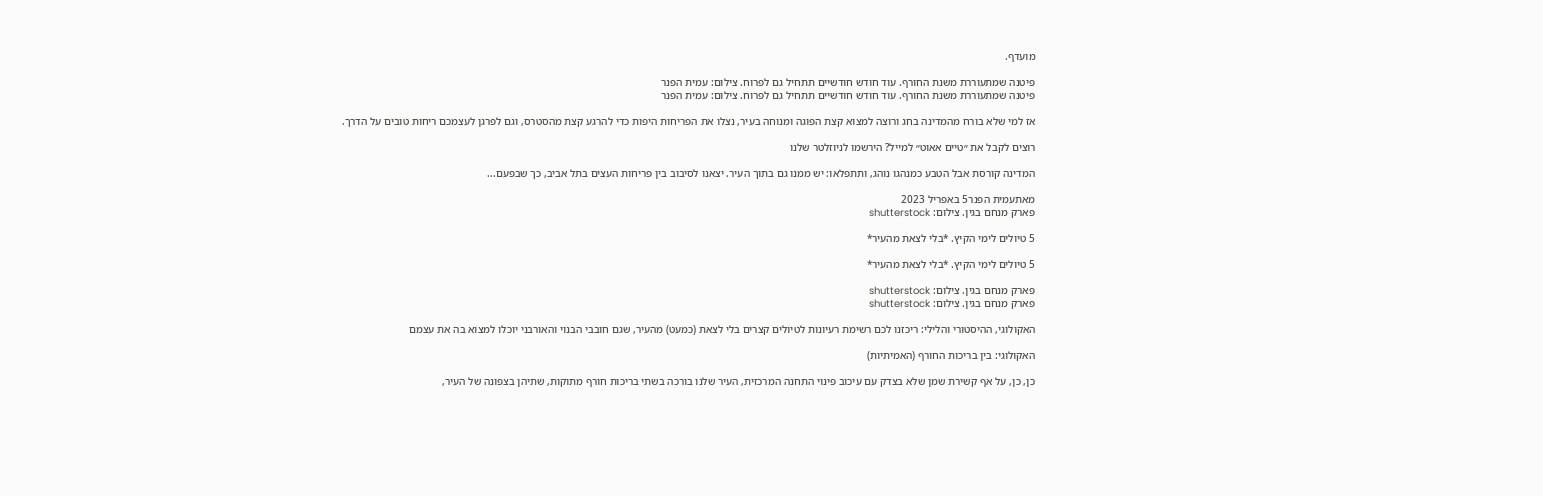מועדף.

פיטנה שמתעוררת משנת החורף. עוד חודש חודשיים תתחיל גם לפרוח. צילום: עמית הפנר
פיטנה שמתעוררת משנת החורף. עוד חודש חודשיים תתחיל גם לפרוח. צילום: עמית הפנר

אז למי שלא בורח מהמדינה בחג ורוצה למצוא קצת הפוגה ומנוחה בעיר, נצלו את הפריחות היפות כדי להרגע קצת מהסטרס, וגם לפרגן לעצמכם ריחות טובים על הדרך.

רוצים לקבל את ״טיים אאוט״ למייל? הירשמו לניוזלטר שלנו

המדינה קורסת אבל הטבע כמנהגו נוהג, ותתפלאו: יש ממנו גם בתוך העיר. יצאנו לסיבוב בין פריחות העצים בתל אביב, כך שבפעם...

מאתעמית הפנר5 באפריל 2023
פארק מנחם בגין. צילום: shutterstock

5 טיולים לימי הקיץ. *בלי לצאת מהעיר*

5 טיולים לימי הקיץ. *בלי לצאת מהעיר*

פארק מנחם בגין. צילום: shutterstock
פארק מנחם בגין. צילום: shutterstock

האקולוגי, ההיסטורי והלילי: ריכזנו לכם רשימת רעיונות לטיולים קצרים בלי לצאת (כמעט) מהעיר, שגם חובבי הבנוי והאורבני יוכלו למצוא בה את עצמם

האקולוגי: בין בריכות החורף (האמיתיות)

כן, כן, על אף קשירת שמן שלא בצדק עם עיכוב פינוי התחנה המרכזית, העיר שלנו בורכה בשתי בריכות חורף מתוקות, שתיהן בצפונה של העיר,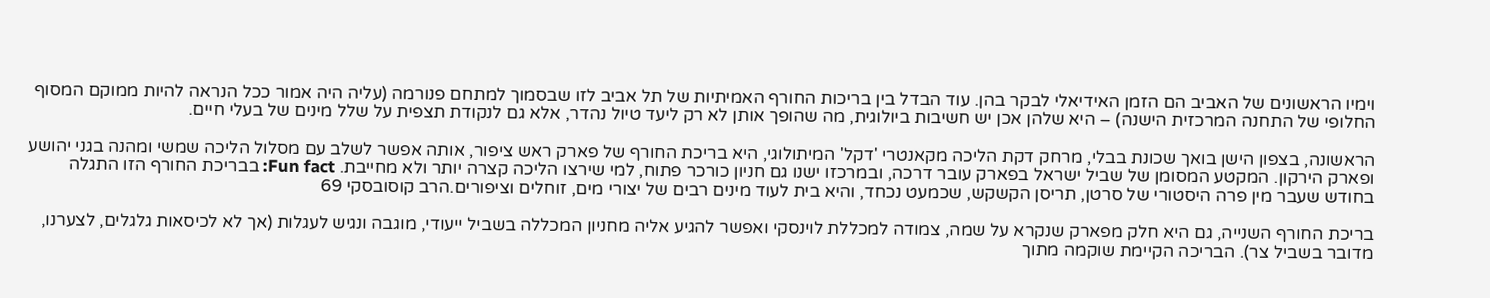וימיו הראשונים של האביב הם הזמן האידיאלי לבקר בהן. עוד הבדל בין בריכות החורף האמיתיות של תל אביב לזו שבסמוך למתחם פנורמה (עליה היה אמור ככל הנראה להיות ממוקם המסוף החלופי של התחנה המרכזית הישנה) – היא שלהן אכן יש חשיבות ביולוגית, מה שהופך אותן לא רק ליעד טיול נהדר, אלא גם לנקודת תצפית על שלל מינים של בעלי חיים.

הראשונה, בצפון הישן בואך שכונת בבלי, מרחק דקת הליכה מקאנטרי 'דקל' המיתולוגי, היא בריכת החורף של פארק ראש ציפור, אותה אפשר לשלב עם מסלול הליכה שמשי ומהנה בגני יהושע ופארק הירקון. המקטע המסומן של שביל ישראל בפארק עובר דרכה, ובמרכזו ישנו גם חניון כורכר פתוח, למי שירצו הליכה קצרה יותר ולא מחייבת. Fun fact: בבריכת החורף הזו התגלה בחודש שעבר מין פרה היסטורי של סרטן, תריסן הקשקש, שכמעט נכחד, והיא בית לעוד מינים רבים של יצורי מים, זוחלים וציפורים.הרב קוסובסקי 69

בריכת החורף השנייה, גם היא חלק מפארק שנקרא על שמה, צמודה למכללת לוינסקי ואפשר להגיע אליה מחניון המכללה בשביל ייעודי, מוגבה ונגיש לעגלות (אך לא לכיסאות גלגלים, לצערנו, מדובר בשביל צר). הבריכה הקיימת שוקמה מתוך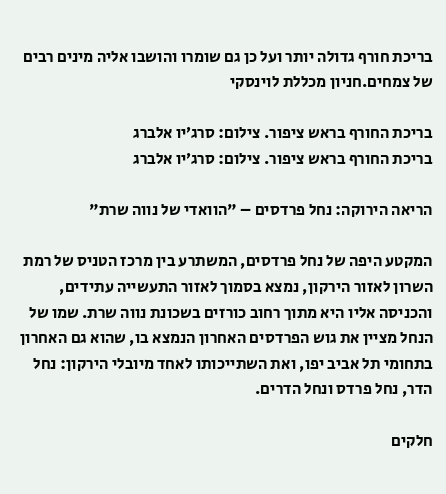בריכת חורף גדולה יותר ועל כן גם שומרו והושבו אליה מינים רבים של צמחים.חניון מכללת לוינסקי

בריכת החורף בראש ציפור. צילום: סרג׳יו אלברג
בריכת החורף בראש ציפור. צילום: סרג׳יו אלברג

הריאה הירוקה: נחל פרדסים – "הוואדי של נווה שרת"

המקטע היפה של נחל פרדסים, המשתרע בין מרכז הטניס של רמת השרון לאזור הירקון, נמצא בסמוך לאזור התעשייה עתידים, והכניסה אליו היא מתוך רחוב כורזים בשכונת נווה שרת. שמו של הנחל מציין את גוש הפרדסים האחרון הנמצא בו, שהוא גם האחרון בתחומי תל אביב יפו, ואת השתייכותו לאחד מיובלי הירקון: נחל הדר, נחל פרדס ונחל הדרים.

חלקים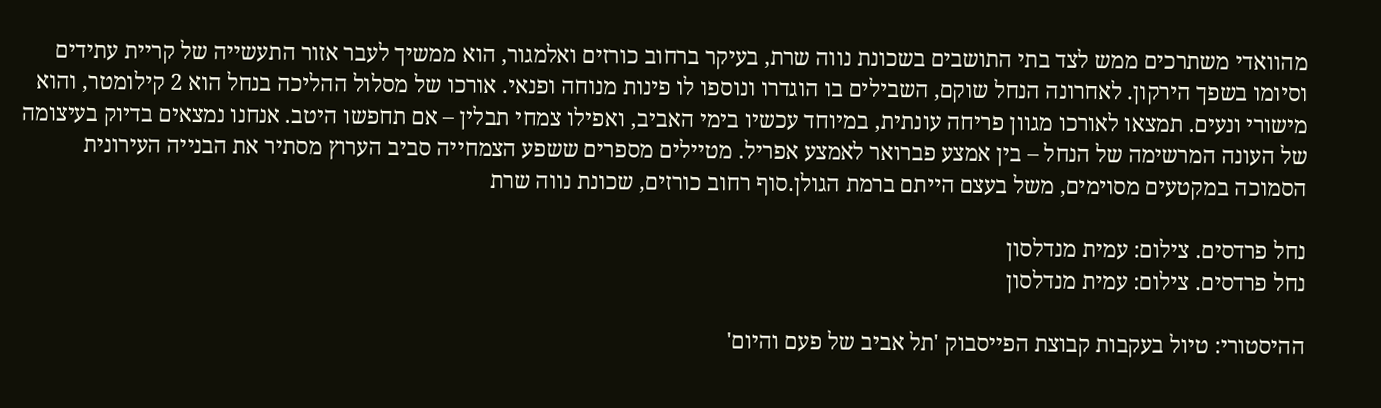מהוואדי משתרכים ממש לצד בתי התושבים בשכונת נווה שרת, בעיקר ברחוב כורזים ואלמגור, הוא ממשיך לעבר אזור התעשייה של קריית עתידים וסיומו בשפך הירקון. לאחרונה הנחל שוקם, השבילים בו הוגדרו ונוספו לו פינות מנוחה ופנאי. אורכו של מסלול ההליכה בנחל הוא 2 קילומטר, והוא מישורי ונעים. תמצאו לאורכו מגוון פריחה עונתית, במיוחד עכשיו בימי האביב, ואפילו צמחי תבלין – אם תחפשו היטב. אנחנו נמצאים בדיוק בעיצומה של העונה המרשימה של הנחל – בין אמצע פברואר לאמצע אפריל. מטיילים מספרים ששפע הצמחייה סביב הערוץ מסתיר את הבנייה העירונית הסמוכה במקטעים מסוימים, משל בעצם הייתם ברמת הגולן.סוף רחוב כורזים, שכונת נווה שרת

נחל פרדסים. צילום: עמית מנדלסון
נחל פרדסים. צילום: עמית מנדלסון

ההיסטורי: טיול בעקבות קבוצת הפייסבוק 'תל אביב של פעם והיום'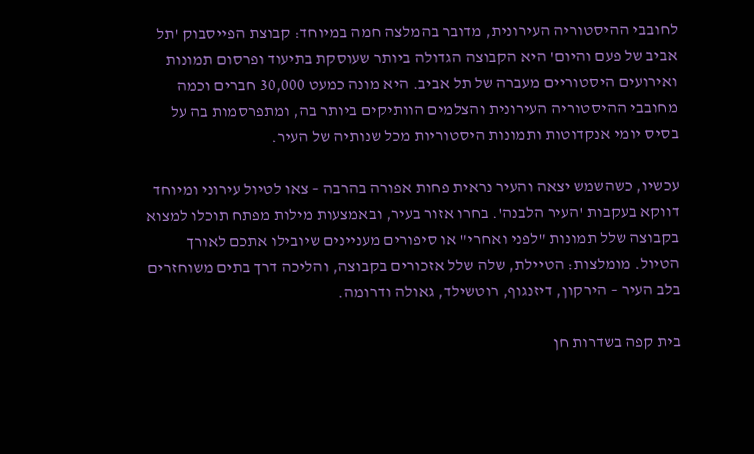לחובבי ההיסטוריה העירונית, מדובר בהמלצה חמה במיוחד: קבוצת הפייסבוק 'תל אביב של פעם והיום' היא הקבוצה הגדולה ביותר שעוסקת בתיעוד ופרסום תמונות ואירועים היסטוריים מעברה של תל אביב. היא מונה כמעט 30,000 חברים וכמה מחובבי ההיסטוריה העירונית והצלמים הוותיקים ביותר בה, ומתפרסמות בה על בסיס יומי אנקדוטות ותמונות היסטוריות מכל שנותיה של העיר.

עכשיו, כשהשמש יצאה והעיר נראית פחות אפורה בהרבה – צאו לטיול עירוני ומיוחד דווקא בעקבות 'העיר הלבנה'. בחרו אזור בעיר, ובאמצעות מילות מפתח תוכלו למצוא בקבוצה שלל תמונות "לפני ואחרי" או סיפורים מעניינים שיובילו אתכם לאורך הטיול. מומלצות: הטיילת, שלה שלל אזכורים בקבוצה, והליכה דרך בתים משוחזרים בלב העיר – הירקון, דיזנגוף, רוטשילד, גאולה ודרומה.

בית קפה בשדרות חן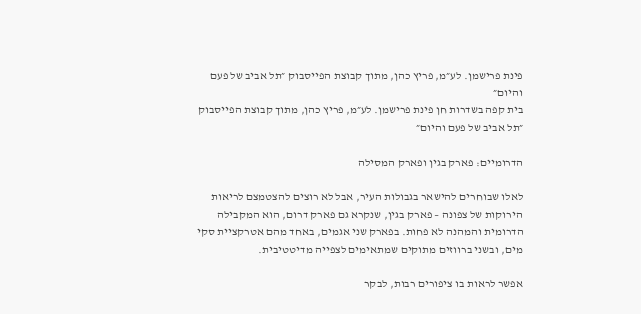פינת פרישמן. לע״מ, פריץ כהן, מתוך קבוצת הפייסבוק ״תל אביב של פעם והיום״
בית קפה בשדרות חן פינת פרישמן. לע״מ, פריץ כהן, מתוך קבוצת הפייסבוק ״תל אביב של פעם והיום״

הדרומיים: פארק בגין ופארק המסילה

לאלו שבוחרים להישאר בגבולות העיר, אבל לא רוצים להצטמצם לריאות הירוקות של צפונה – פארק בגין, שנקרא גם פארק דרום, הוא המקבילה הדרומית והמהנה לא פחות. בפארק שני אגמים, באחד מהם אטרקציית סקי מים, ובשני ברווזים מתוקים שמתאימים לצפייה מדיטטיבית.

אפשר לראות בו ציפורים רבות, לבקר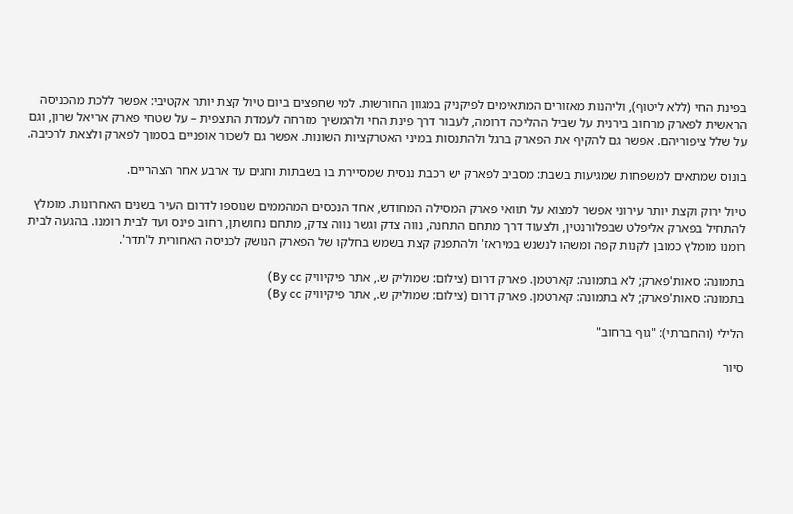בפינת החי (ללא ליטוף), וליהנות מאזורים המתאימים לפיקניק במגוון החורשות. למי שחפצים ביום טיול קצת יותר אקטיבי: אפשר ללכת מהכניסה הראשית לפארק מרחוב בירנית על שביל ההליכה דרומה, לעבור דרך פינת החי ולהמשיך מזרחה לעמדת התצפית – על שטחי פארק אריאל שרון, וגם על שלל ציפוריהם. אפשר גם להקיף את הפארק ברגל ולהתנסות במיני האטרקציות השונות. אפשר גם לשכור אופניים בסמוך לפארק ולצאת לרכיבה.

בונוס שמתאים למשפחות שמגיעות בשבת: מסביב לפארק יש רכבת ננסית שמסיירת בו בשבתות וחגים עד ארבע אחר הצהריים.

טיול ירוק וקצת יותר עירוני אפשר למצוא על תוואי פארק המסילה המחודש, אחד הנכסים המהממים שנוספו לדרום העיר בשנים האחרונות. מומלץ להתחיל בפארק אליפלט שבפלורנטין, ולצעוד דרך מתחם התחנה, נווה צדק וגשר נווה צדק, מתחם נחושתן, רחוב פינס ועד לבית רומנו. בהגעה לבית רומנו מומלץ כמובן לקנות קפה ומשהו לנשנש במיראז' ולהתפנק קצת בשמש בחלקו של הפארק הנושק לכניסה האחורית ל'תדר'.

בתמונה: סאות'פארק; לא בתמונה: קארטמן. פארק דרום (צילום: שמוליק ש., אתר פיקיוויק By cc)
בתמונה: סאות'פארק; לא בתמונה: קארטמן. פארק דרום (צילום: שמוליק ש., אתר פיקיוויק By cc)

הלילי (והחברתי): "גוף ברחוב"

סיור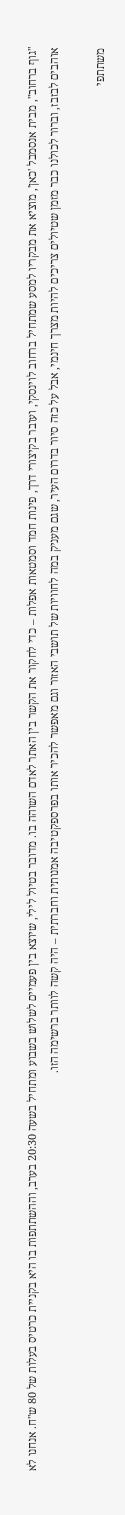"גוף ברחוב", מבית אנסמבל 'כאן', מוציא את מבקריו למסע שמתחיל ברחוב לוינסקי, ועובר בקיצורי דרך, פינות חמד וסמטאות אפלות – כדי לחקור את הקשר בין האתר לאדם השוהה בו. מדובר בטיול לילי, שיוצא בין פעמיים לשלוש בשבוע ומתחיל בשעה 20:30 בערב, וההשתתפות בו היא בקניית כרטיס בעלות של 80 ש"ח. אנחנו לא אוהבים לבזבז, וברור לכולנו כבר מזמן שטיולים צריכים להיות מצרך חינמי, אבל על כזה סיור בדרום העיר, שגם מעניק במה לחוויות של תושבי האזור וגם מאפשר להכיר אותו בפרספקטיבה אמנותית וחברתית – היה קשה לוותר ברשימה הזו.

משתתפי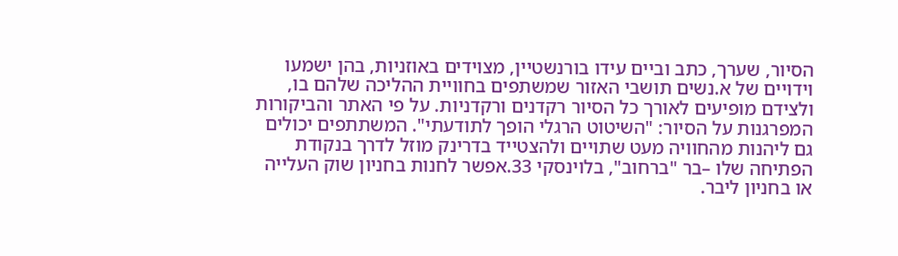הסיור, שערך, כתב וביים עידו בורנשטיין, מצוידים באוזניות, בהן ישמעו וידויים של א.נשים תושבי האזור שמשתפים בחוויית ההליכה שלהם בו, ולצידם מופיעים לאורך כל הסיור רקדנים ורקדניות. על פי האתר והביקורות המפרגנות על הסיור: "השיטוט הרגלי הופך לתודעתי". המשתתפים יכולים גם ליהנות מהחוויה מעט שתויים ולהצטייד בדרינק מוזל לדרך בנקודת הפתיחה שלו –בר "ברחוב", בלוינסקי 33.אפשר לחנות בחניון שוק העלייה או בחניון ליבר.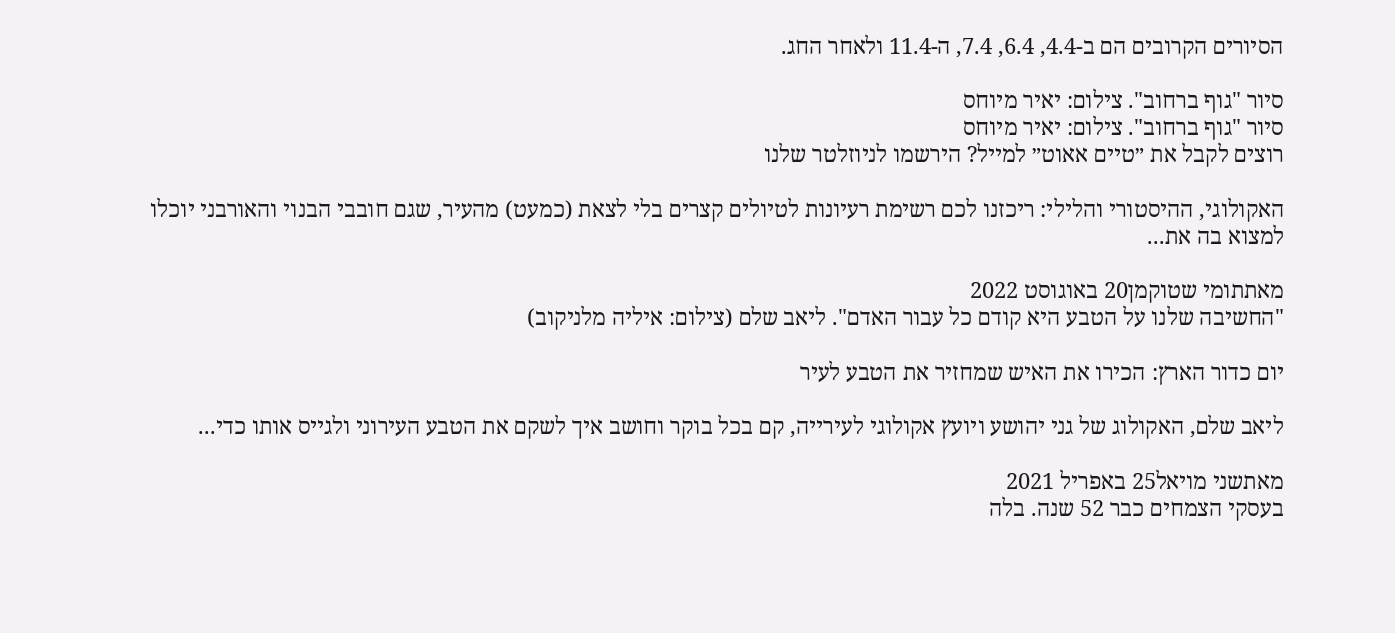הסיורים הקרובים הם ב-4.4, 6.4, 7.4, ה-11.4 ולאחר החג.

סיור "גוף ברחוב". צילום: יאיר מיוחס
סיור "גוף ברחוב". צילום: יאיר מיוחס
רוצים לקבל את ״טיים אאוט״ למייל? הירשמו לניוזלטר שלנו

האקולוגי, ההיסטורי והלילי: ריכזנו לכם רשימת רעיונות לטיולים קצרים בלי לצאת (כמעט) מהעיר, שגם חובבי הבנוי והאורבני יוכלו למצוא בה את...

מאתתומי שטוקמן20 באוגוסט 2022
"החשיבה שלנו על הטבע היא קודם כל עבור האדם". ליאב שלם (צילום: איליה מלניקוב)

יום כדור הארץ: הכירו את האיש שמחזיר את הטבע לעיר

ליאב שלם, האקולוג של גני יהושע ויועץ אקולוגי לעירייה, קם בכל בוקר וחושב איך לשקם את הטבע העירוני ולגייס אותו כדי...

מאתשני מויאל25 באפריל 2021
בעסקי הצמחים כבר 52 שנה. בלה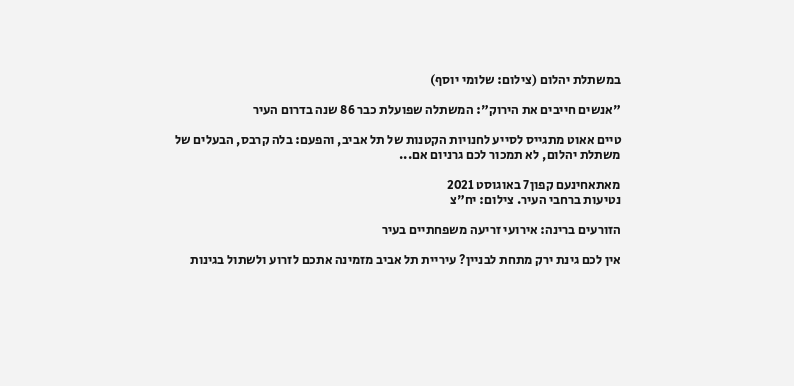במשתלת יהלום (צילום: שלומי יוסף)

"אנשים חייבים את הירוק": המשתלה שפועלת כבר 86 שנה בדרום העיר

טיים אאוט מתגייס לסייע לחנויות הקטנות של תל אביב, והפעם: בלה קרבס, הבעלים של משתלת יהלום, לא תמכור לכם גרניום אם...

מאתאחינעם קפון7 באוגוסט 2021
נטיעות ברחבי העיר. צילום: יח"צ

הזורעים ברינה: אירועי זריעה משפחתיים בעיר

אין לכם גינת ירק מתחת לבניין? עיריית תל אביב מזמינה אתכם לזרוע ולשתול בגינות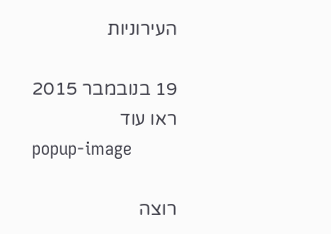העירוניות

19 בנובמבר 2015
ראו עוד
popup-image

רוצה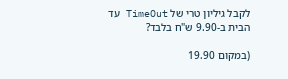לקבל גיליון טרי של TimeOut עד הבית ב-9.90 ש"ח בלבד?

(במקום 19.90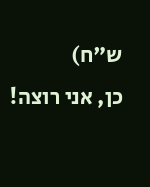ש"ח)
כן, אני רוצה!